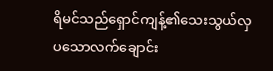ရိမင်သည်ရှောင်ကျန့်၏သေးသွယ်လှပသောလက်ချောင်း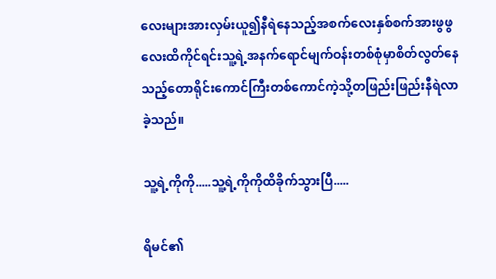လေးများအားလှမ်းယူ၍နီရဲနေသည့်အစက်လေးနှစ်စက်အားဖွဖွလေးထိကိုင်ရင်းသူ့ရဲ့အနက်ရောင်မျက်ဝန်းတစ်စုံမှာစိတ်လွတ်နေသည့်တောရိုင်းကောင်ကြီးတစ်ကောင်ကဲ့သို့တဖြည်းဖြည်းနီရဲလာခဲ့သည်။

သူ့ရဲ့ကိုကို.....သူ့ရဲ့ကိုကိုထိခိုက်သွားပြီ.....

ရိမင်၏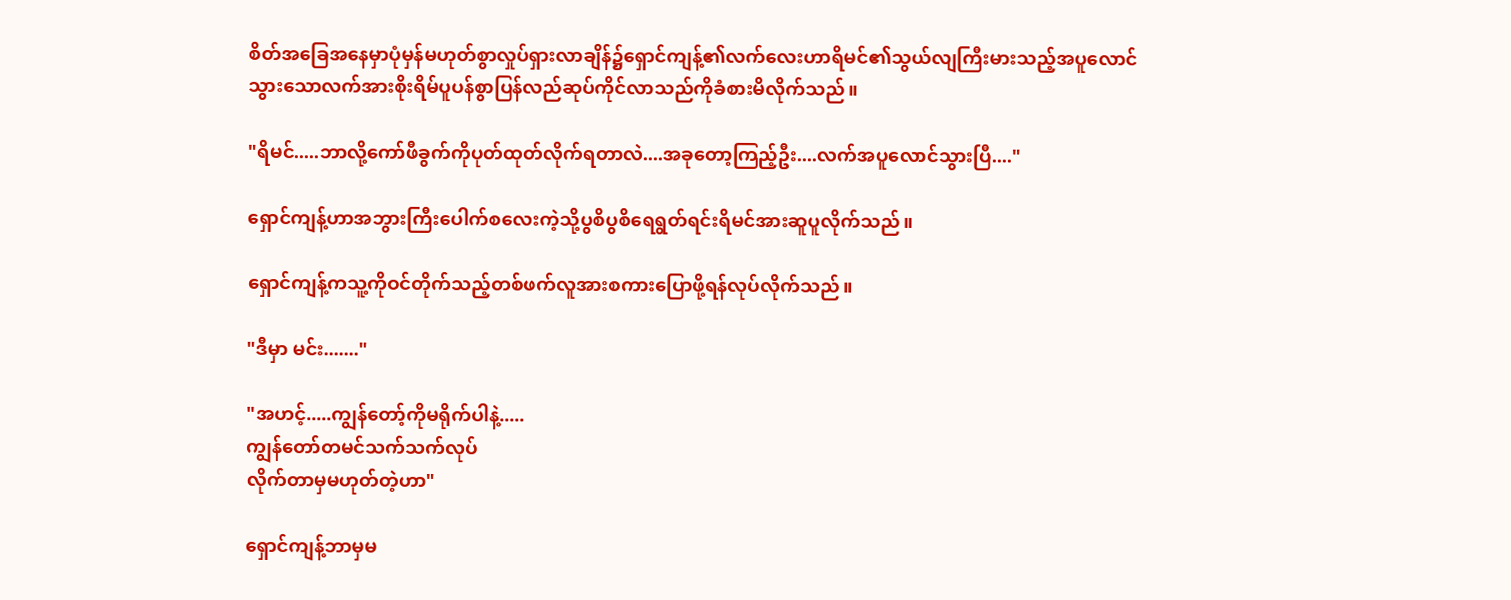စိတ်အခြေအနေမှာပုံမှန်မဟုတ်စွာလှုပ်ရှားလာချိန်၌ရှောင်ကျန့်၏လက်လေးဟာရိမင်၏သွယ်လျကြီးမားသည့်အပူလောင်သွားသောလက်အားစိုးရိမ်ပူပန်စွာပြန်လည်ဆုပ်ကိုင်လာသည်ကိုခံစားမိလိုက်သည်။

"ရိမင်.....ဘာလို့ကော်ဖီခွက်ကိုပုတ်ထုတ်လိုက်ရတာလဲ....အခုတော့ကြည့်ဦး....လက်အပူလောင်သွားပြီ...."

ရှောင်ကျန့်ဟာအဘွားကြီးပေါက်စလေးကဲ့သို့ပွစိပွစိရေရွတ်ရင်းရိမင်အားဆူပူလိုက်သည်။

ရှောင်ကျန့်ကသူ့ကိုဝင်တိုက်သည့်တစ်ဖက်လူအားစကားပြောဖို့ရန်လုပ်လိုက်သည်။

"ဒီမှာ မင်း......."

"အဟင့်.....ကျွန်တော့်ကိုမရိုက်ပါနဲ့.....
ကျွန်တော်တမင်သက်သက်လုပ်
လိုက်တာမှမဟုတ်တဲ့ဟာ"

ရှောင်ကျန့်ဘာမှမ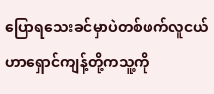ပြောရသေးခင်မှာပဲတစ်ဖက်လူငယ်ဟာရှောင်ကျန့်တို့ကသူ့ကို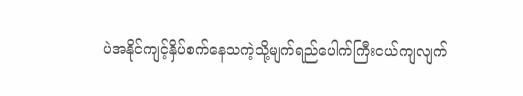ပဲအနိုင်ကျင့်နှိပ်စက်နေသကဲ့သို့မျက်ရည်ပေါက်ကြီးငယ်ကျလျက်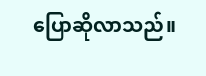ပြောဆိုလာသည်။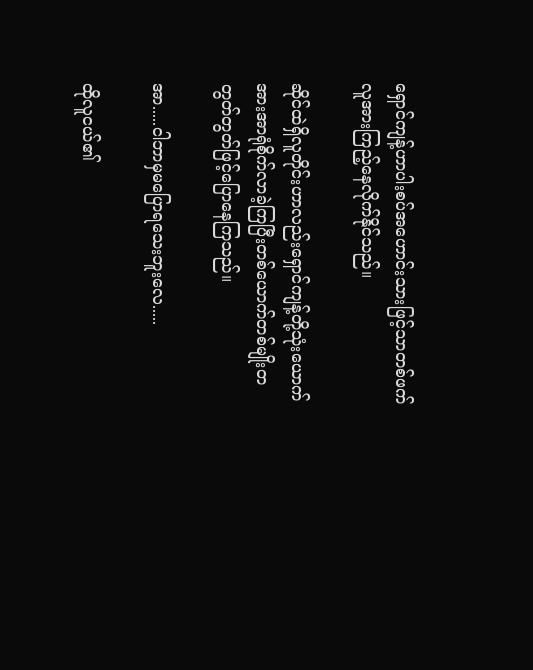ရှောင်ကျန့်ဟာပါးစပ်အဟောင်းသားဖြင့်သာတစ်ဖက်လူအားကြည့်နေလိုက်နိုင်သည်။

ဆိုင်ထဲရှိလူတိုင်းဟာလည်းရှောင်ကျန့်တို့သုံးယောက်အားအာရုံစိုက်လာခဲ့ကြပြီးတစ်ယောက်တစ်မျိုးတတွတ်တွတ်ဖြင့်ပြောနေကြသည်။

အာ.....ငါဘာမှမပြောရသေးဘူးလေ.....

ထိုလူငယ်၏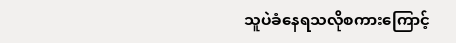သူပဲခံနေရသလိုစကားကြောင့်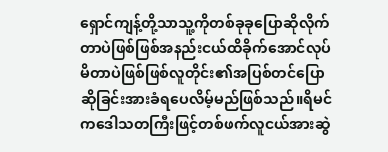ရှောင်ကျန့်တို့သာသူ့ကိုတစ်ခုခုပြောဆိုလိုက်တာပဲဖြစ်ဖြစ်အနည်းငယ်ထိခိုက်အောင်လုပ်မိတာပဲဖြစ်ဖြစ်လူတိုင်း၏အပြစ်တင်ပြောဆိုခြင်းအားခံရပေလိမ့်မည်ဖြစ်သည်။ရိမင်ကဒေါသတကြီးဖြင့်တစ်ဖက်လူငယ်အားဆွဲ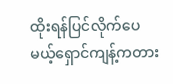ထိုးရန်ပြင်လိုက်ပေမယ့်ရှောင်ကျန့်ကတား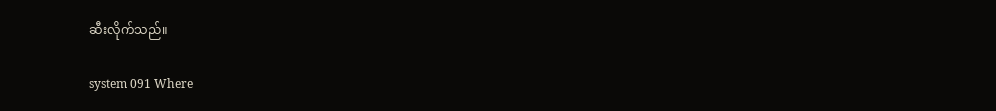ဆီးလိုက်သည်။

system 091 Where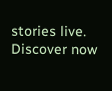stories live. Discover now